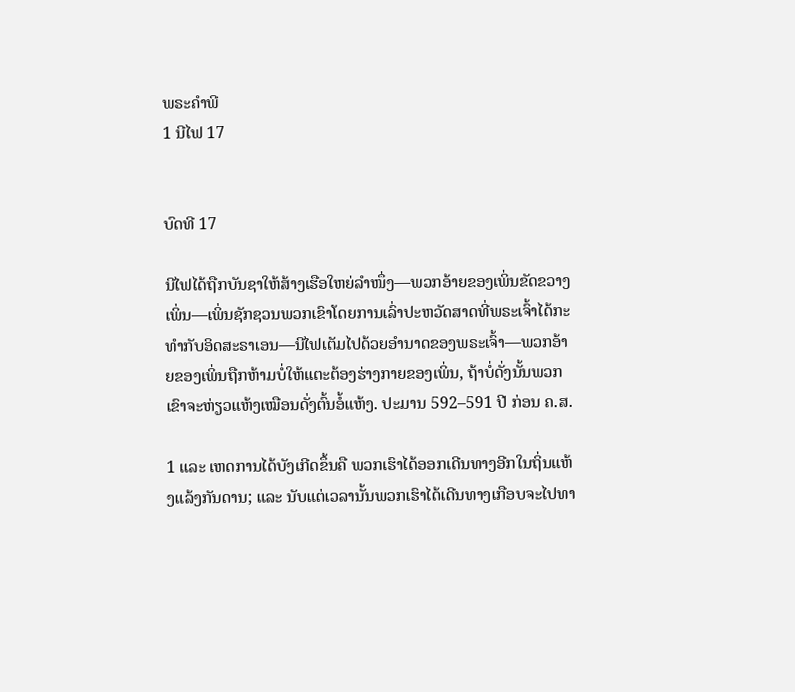ພຣະຄຳພີ
1 ນີໄຟ 17


ບົດທີ 17

ນີໄຟໄດ້ຖືກບັນຊາໃຫ້ສ້າງເຮືອໃຫຍ່ລຳໜຶ່ງ—ພວກອ້າຍຂອງເພິ່ນຂັດຂວາງເພິ່ນ—ເພິ່ນຊັກຊວນພວກເຂົາໂດຍການເລົ່າປະຫວັດສາດທີ່ພຣະເຈົ້າໄດ້ກະທຳກັບອິດສະຣາເອນ—ນີໄຟເຕັມໄປດ້ວຍອຳນາດຂອງພຣະເຈົ້າ—ພວກອ້າຍຂອງເພິ່ນຖືກຫ້າມບໍ່ໃຫ້ແຕະຕ້ອງຮ່າງກາຍຂອງເພິ່ນ, ຖ້າບໍ່ດັ່ງນັ້ນພວກເຂົາຈະຫ່ຽວແຫ້ງເໝືອນດັ່ງຕົ້ນອໍ້ແຫ້ງ. ປະມານ 592–591 ປີ ກ່ອນ ຄ.ສ.

1 ແລະ ເຫດການໄດ້ບັງເກີດຂຶ້ນຄື ພວກເຮົາໄດ້ອອກເດີນທາງອີກໃນຖິ່ນແຫ້ງແລ້ງກັນດານ; ແລະ ນັບແຕ່ເວລານັ້ນພວກເຮົາໄດ້ເດີນທາງເກືອບຈະໄປທາ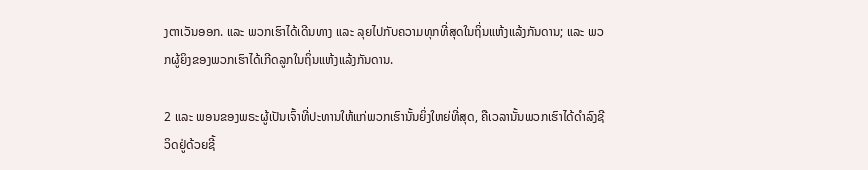ງຕາເວັນອອກ. ແລະ ພວກເຮົາໄດ້ເດີນທາງ ແລະ ລຸຍໄປກັບຄວາມທຸກທີ່ສຸດໃນຖິ່ນແຫ້ງແລ້ງກັນດານ; ແລະ ພວກຜູ້ຍິງຂອງພວກເຮົາໄດ້ເກີດລູກໃນຖິ່ນແຫ້ງແລ້ງກັນດານ.

2 ແລະ ພອນຂອງພຣະຜູ້ເປັນເຈົ້າທີ່ປະທານໃຫ້ແກ່ພວກເຮົານັ້ນຍິ່ງໃຫຍ່ທີ່ສຸດ, ຄືເວລານັ້ນພວກເຮົາໄດ້ດຳລົງຊີວິດຢູ່ດ້ວຍຊີ້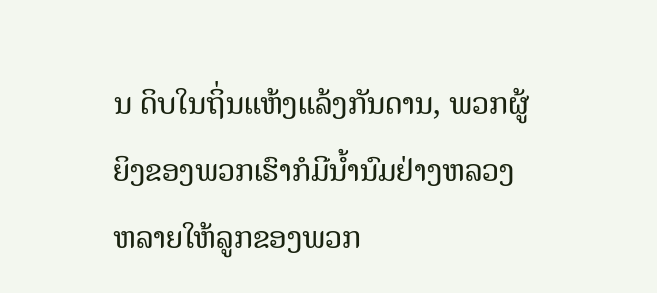ນ ດິບໃນຖິ່ນແຫ້ງແລ້ງກັນດານ, ພວກຜູ້ຍິງຂອງພວກເຮົາກໍມີນ້ຳນົມຢ່າງຫລວງຫລາຍໃຫ້ລູກຂອງພວກ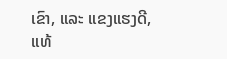ເຂົາ, ແລະ ແຂງແຮງດີ, ແທ້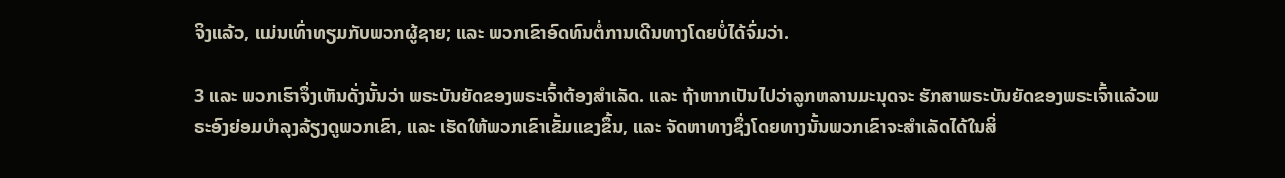ຈິງແລ້ວ, ແມ່ນເທົ່າທຽມກັບພວກຜູ້ຊາຍ; ແລະ ພວກເຂົາອົດທົນຕໍ່ການເດີນທາງໂດຍບໍ່ໄດ້ຈົ່ມວ່າ.

3 ແລະ ພວກເຮົາຈຶ່ງເຫັນດັ່ງນັ້ນວ່າ ພຣະບັນຍັດຂອງພຣະເຈົ້າຕ້ອງສຳເລັດ. ແລະ ຖ້າຫາກເປັນໄປວ່າລູກຫລານມະນຸດຈະ ຮັກສາພຣະບັນຍັດຂອງພຣະເຈົ້າແລ້ວພຣະອົງຍ່ອມບຳລຸງລ້ຽງດູພວກເຂົາ, ແລະ ເຮັດໃຫ້ພວກເຂົາເຂັ້ມແຂງຂຶ້ນ, ແລະ ຈັດຫາທາງຊຶ່ງໂດຍທາງນັ້ນພວກເຂົາຈະສຳເລັດໄດ້ໃນສິ່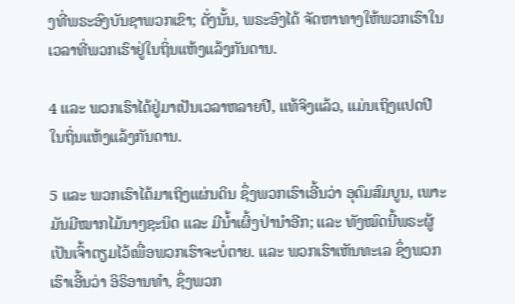ງທີ່ພຣະອົງບັນຊາພວກເຂົາ; ດັ່ງນັ້ນ, ພຣະອົງໄດ້ ຈັດຫາທາງໃຫ້ພວກເຮົາໃນເວລາທີ່ພວກເຮົາຢູ່ໃນຖິ່ນແຫ້ງແລ້ງກັນດານ.

4 ແລະ ພວກເຮົາໄດ້ຢູ່ມາເປັນເວລາຫລາຍປີ, ແທ້ຈິງແລ້ວ, ແມ່ນເຖິງແປດປີໃນຖິ່ນແຫ້ງແລ້ງກັນດານ.

5 ແລະ ພວກເຮົາໄດ້ມາເຖິງແຜ່ນດິນ ຊຶ່ງພວກເຮົາເອີ້ນວ່າ ອຸດົມສົມບູນ, ເພາະມັນມີໝາກໄມ້ນາໆຊະນິດ ແລະ ມີນ້ຳເຜິ້ງປ່ານຳອີກ; ແລະ ທັງໝົດນີ້ພຣະຜູ້ເປັນເຈົ້າຕຽມໄວ້ເພື່ອພວກເຮົາຈະບໍ່ຕາຍ. ແລະ ພວກເຮົາເຫັນທະເລ ຊຶ່ງພວກເຮົາເອີ້ນວ່າ ອິຣິອານທຳ, ຊຶ່ງພວກ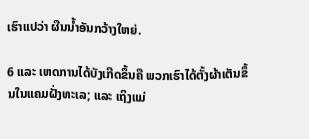ເຮົາແປວ່າ ຜືນນ້ຳອັນກວ້າງໃຫຍ່.

6 ແລະ ເຫດການໄດ້ບັງເກີດຂຶ້ນຄື ພວກເຮົາໄດ້ຕັ້ງຜ້າເຕັນຂຶ້ນໃນແຄມຝັ່ງທະເລ; ແລະ ເຖິງແມ່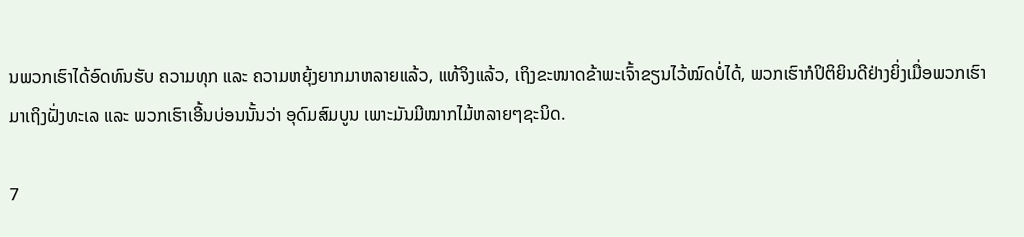ນພວກເຮົາໄດ້ອົດທົນຮັບ ຄວາມທຸກ ແລະ ຄວາມຫຍຸ້ງຍາກມາຫລາຍແລ້ວ, ແທ້ຈິງແລ້ວ, ເຖິງຂະໜາດຂ້າພະເຈົ້າຂຽນໄວ້ໝົດບໍ່ໄດ້, ພວກເຮົາກໍປິຕິຍິນດີຢ່າງຍິ່ງເມື່ອພວກເຮົາມາເຖິງຝັ່ງທະເລ ແລະ ພວກເຮົາເອີ້ນບ່ອນນັ້ນວ່າ ອຸດົມສົມບູນ ເພາະມັນມີໝາກໄມ້ຫລາຍໆຊະນິດ.

7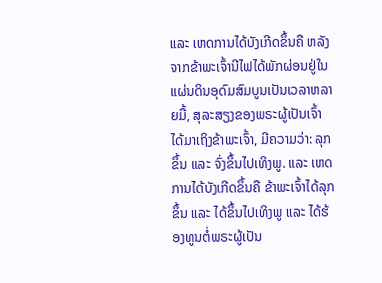ແລະ ເຫດການໄດ້ບັງເກີດຂຶ້ນຄື ຫລັງຈາກຂ້າພະເຈົ້ານີໄຟໄດ້ພັກຜ່ອນຢູ່ໃນແຜ່ນດິນອຸດົມສົມບູນເປັນເວລາຫລາຍມື້, ສຸລະສຽງຂອງພຣະຜູ້ເປັນເຈົ້າໄດ້ມາເຖິງຂ້າພະເຈົ້າ, ມີຄວາມວ່າ: ລຸກຂຶ້ນ ແລະ ຈົ່ງຂຶ້ນໄປເທິງພູ. ແລະ ເຫດການໄດ້ບັງເກີດຂຶ້ນຄື ຂ້າພະເຈົ້າໄດ້ລຸກຂຶ້ນ ແລະ ໄດ້ຂຶ້ນໄປເທິງພູ ແລະ ໄດ້ຮ້ອງທູນຕໍ່ພຣະຜູ້ເປັນ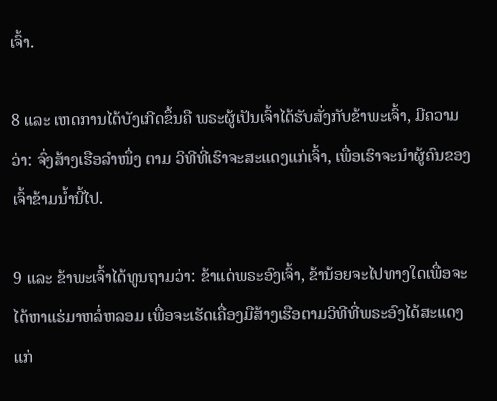ເຈົ້າ.

8 ແລະ ເຫດການໄດ້ບັງເກີດຂຶ້ນຄື ພຣະຜູ້ເປັນເຈົ້າໄດ້ຮັບສັ່ງກັບຂ້າພະເຈົ້າ, ມີຄວາມວ່າ: ຈົ່ງສ້າງເຮືອລຳໜຶ່ງ ຕາມ ວິທີທີ່ເຮົາຈະສະແດງແກ່ເຈົ້າ, ເພື່ອເຮົາຈະນຳຜູ້ຄົນຂອງເຈົ້າຂ້າມນ້ຳນີ້ໄປ.

9 ແລະ ຂ້າພະເຈົ້າໄດ້ທູນຖາມວ່າ: ຂ້າແດ່ພຣະອົງເຈົ້າ, ຂ້ານ້ອຍຈະໄປທາງໃດເພື່ອຈະໄດ້ຫາແຮ່ມາຫລໍ່ຫລອມ ເພື່ອຈະເຮັດເຄື່ອງມືສ້າງເຮືອຕາມວິທີທີ່ພຣະອົງໄດ້ສະແດງແກ່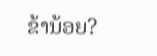ຂ້ານ້ອຍ?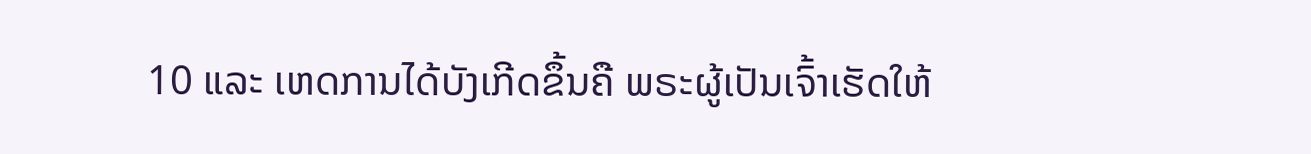10 ແລະ ເຫດການໄດ້ບັງເກີດຂຶ້ນຄື ພຣະຜູ້ເປັນເຈົ້າເຮັດໃຫ້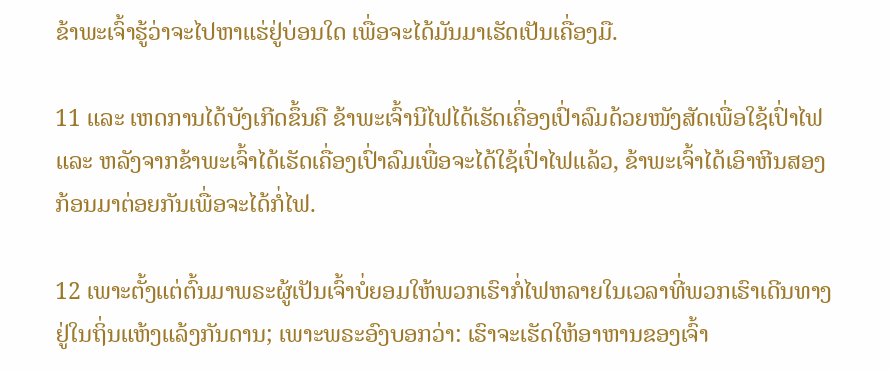ຂ້າພະເຈົ້າຮູ້ວ່າຈະໄປຫາແຮ່ຢູ່ບ່ອນໃດ ເພື່ອຈະໄດ້ມັນມາເຮັດເປັນເຄື່ອງມື.

11 ແລະ ເຫດການໄດ້ບັງເກີດຂຶ້ນຄື ຂ້າພະເຈົ້ານີໄຟໄດ້ເຮັດເຄື່ອງເປົ່າລົມດ້ວຍໜັງສັດເພື່ອໃຊ້ເປົ່າໄຟ ແລະ ຫລັງຈາກຂ້າພະເຈົ້າໄດ້ເຮັດເຄື່ອງເປົ່າລົມເພື່ອຈະໄດ້ໃຊ້ເປົ່າໄຟແລ້ວ, ຂ້າພະເຈົ້າໄດ້ເອົາຫີນສອງກ້ອນມາຕ່ອຍກັນເພື່ອຈະໄດ້ກໍ່ໄຟ.

12 ເພາະຕັ້ງແຕ່ຕົ້ນມາພຣະຜູ້ເປັນເຈົ້າບໍ່ຍອມໃຫ້ພວກເຮົາກໍ່ໄຟຫລາຍໃນເວລາທີ່ພວກເຮົາເດີນທາງຢູ່ໃນຖິ່ນແຫ້ງແລ້ງກັນດານ; ເພາະພຣະອົງບອກວ່າ: ເຮົາຈະເຮັດໃຫ້ອາຫານຂອງເຈົ້າ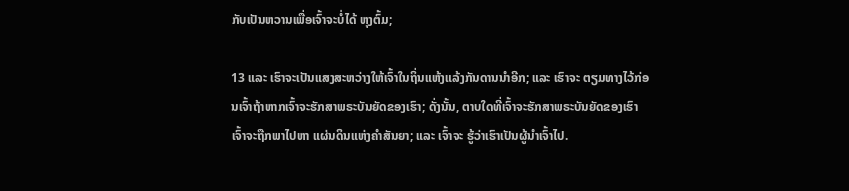ກັບເປັນຫວານເພື່ອເຈົ້າຈະບໍ່ໄດ້ ຫຸງຕົ້ມ;

13 ແລະ ເຮົາຈະເປັນແສງສະຫວ່າງໃຫ້ເຈົ້າໃນຖິ່ນແຫ້ງແລ້ງກັນດານນຳອີກ; ແລະ ເຮົາຈະ ຕຽມທາງໄວ້ກ່ອນເຈົ້າຖ້າຫາກເຈົ້າຈະຮັກສາພຣະບັນຍັດຂອງເຮົາ; ດັ່ງນັ້ນ, ຕາບໃດທີ່ເຈົ້າຈະຮັກສາພຣະບັນຍັດຂອງເຮົາ ເຈົ້າຈະຖືກພາໄປຫາ ແຜ່ນດິນແຫ່ງຄຳສັນຍາ; ແລະ ເຈົ້າຈະ ຮູ້ວ່າເຮົາເປັນຜູ້ນຳເຈົ້າໄປ.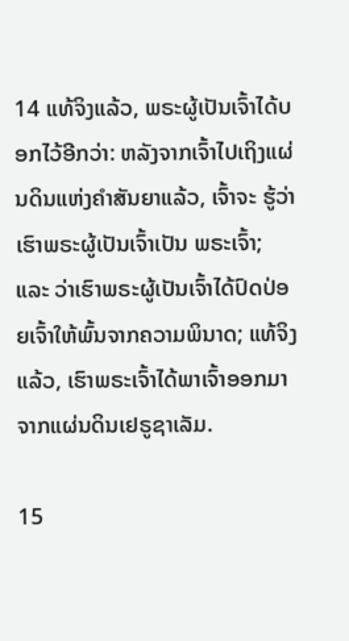14 ແທ້ຈິງແລ້ວ, ພຣະຜູ້ເປັນເຈົ້າໄດ້ບອກໄວ້ອີກວ່າ: ຫລັງຈາກເຈົ້າໄປເຖິງແຜ່ນດິນແຫ່ງຄຳສັນຍາແລ້ວ, ເຈົ້າຈະ ຮູ້ວ່າ ເຮົາພຣະຜູ້ເປັນເຈົ້າເປັນ ພຣະເຈົ້າ; ແລະ ວ່າເຮົາພຣະຜູ້ເປັນເຈົ້າໄດ້ປົດປ່ອຍເຈົ້າໃຫ້ພົ້ນຈາກຄວາມພິນາດ; ແທ້ຈິງແລ້ວ, ເຮົາພຣະເຈົ້າໄດ້ພາເຈົ້າອອກມາຈາກແຜ່ນດິນເຢຣູຊາເລັມ.

15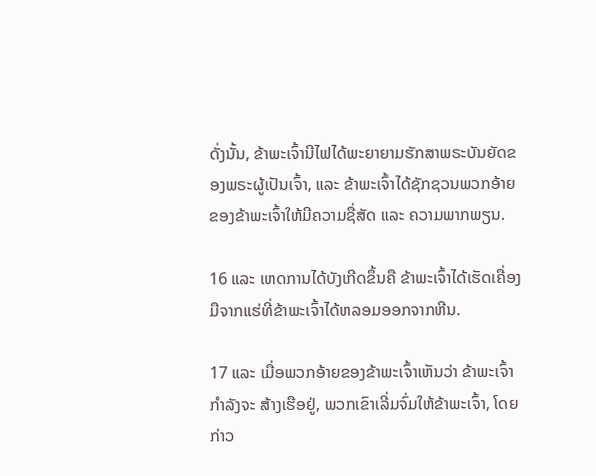ດັ່ງນັ້ນ, ຂ້າພະເຈົ້ານີໄຟໄດ້ພະຍາຍາມຮັກສາພຣະບັນຍັດຂອງພຣະຜູ້ເປັນເຈົ້າ, ແລະ ຂ້າພະເຈົ້າໄດ້ຊັກຊວນພວກອ້າຍຂອງຂ້າພະເຈົ້າໃຫ້ມີຄວາມຊື່ສັດ ແລະ ຄວາມພາກພຽນ.

16 ແລະ ເຫດການໄດ້ບັງເກີດຂຶ້ນຄື ຂ້າພະເຈົ້າໄດ້ເຮັດເຄື່ອງມືຈາກແຮ່ທີ່ຂ້າພະເຈົ້າໄດ້ຫລອມອອກຈາກຫີນ.

17 ແລະ ເມື່ອພວກອ້າຍຂອງຂ້າພະເຈົ້າເຫັນວ່າ ຂ້າພະເຈົ້າກຳລັງຈະ ສ້າງເຮືອຢູ່, ພວກເຂົາເລີ່ມຈົ່ມໃຫ້ຂ້າພະເຈົ້າ, ໂດຍກ່າວ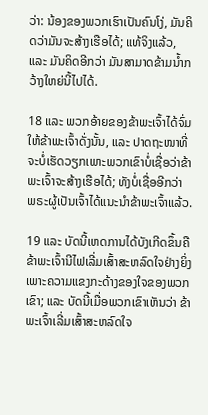ວ່າ: ນ້ອງຂອງພວກເຮົາເປັນຄົນໂງ່, ມັນຄິດວ່າມັນຈະສ້າງເຮືອໄດ້; ແທ້ຈິງແລ້ວ, ແລະ ມັນຄິດອີກວ່າ ມັນສາມາດຂ້າມນ້ຳກວ້າງໃຫຍ່ນີ້ໄປໄດ້.

18 ແລະ ພວກອ້າຍຂອງຂ້າພະເຈົ້າໄດ້ຈົ່ມໃຫ້ຂ້າພະເຈົ້າດັ່ງນັ້ນ, ແລະ ປາດຖະໜາທີ່ຈະບໍ່ເຮັດວຽກເພາະພວກເຂົາບໍ່ເຊື່ອວ່າຂ້າພະເຈົ້າຈະສ້າງເຮືອໄດ້; ທັງບໍ່ເຊື່ອອີກວ່າ ພຣະຜູ້ເປັນເຈົ້າໄດ້ແນະນຳຂ້າພະເຈົ້າແລ້ວ.

19 ແລະ ບັດນີ້ເຫດການໄດ້ບັງເກີດຂຶ້ນຄື ຂ້າພະເຈົ້ານີໄຟເລີ່ມເສົ້າສະຫລົດໃຈຢ່າງຍິ່ງເພາະຄວາມແຂງກະດ້າງຂອງໃຈຂອງພວກເຂົາ; ແລະ ບັດນີ້ເມື່ອພວກເຂົາເຫັນວ່າ ຂ້າພະເຈົ້າເລີ່ມເສົ້າສະຫລົດໃຈ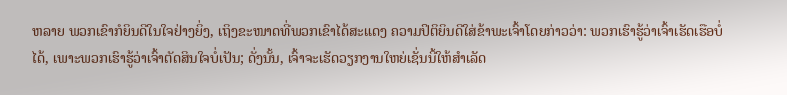ຫລາຍ ພວກເຂົາກໍຍິນດີໃນໃຈຢ່າງຍິ່ງ, ເຖິງຂະໜາດທີ່ພວກເຂົາໄດ້ສະແດງ ຄວາມປິຕິຍິນດີໃສ່ຂ້າພະເຈົ້າໂດຍກ່າວວ່າ: ພວກເຮົາຮູ້ວ່າເຈົ້າເຮັດເຮືອບໍ່ໄດ້, ເພາະພວກເຮົາຮູ້ວ່າເຈົ້າຕັດສິນໃຈບໍ່ເປັນ; ດັ່ງນັ້ນ, ເຈົ້າຈະເຮັດວຽກງານໃຫຍ່ເຊັ່ນນີ້ໃຫ້ສຳເລັດ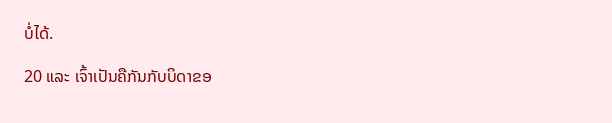ບໍ່ໄດ້.

20 ແລະ ເຈົ້າເປັນຄືກັນກັບບິດາຂອ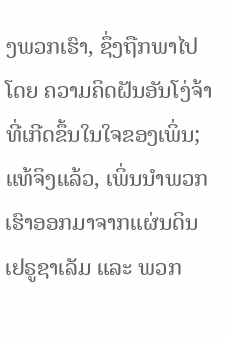ງພວກເຮົາ, ຊຶ່ງຖືກພາໄປໂດຍ ຄວາມຄິດຝັນອັນໂງ່ຈ້າທີ່ເກີດຂຶ້ນໃນໃຈຂອງເພິ່ນ; ແທ້ຈິງແລ້ວ, ເພິ່ນນຳພວກເຮົາອອກມາຈາກແຜ່ນດິນເຢຣູຊາເລັມ ແລະ ພວກ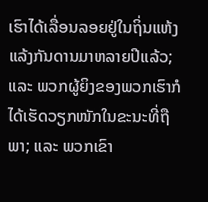ເຮົາໄດ້ເລື່ອນລອຍຢູ່ໃນຖິ່ນແຫ້ງແລ້ງກັນດານມາຫລາຍປີແລ້ວ; ແລະ ພວກຜູ້ຍິງຂອງພວກເຮົາກໍໄດ້ເຮັດວຽກໜັກໃນຂະນະທີ່ຖືພາ; ແລະ ພວກເຂົາ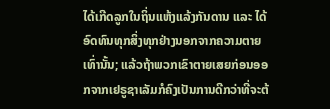ໄດ້ເກີດລູກໃນຖິ່ນແຫ້ງແລ້ງກັນດານ ແລະ ໄດ້ອົດທົນທຸກສິ່ງທຸກຢ່າງນອກຈາກຄວາມຕາຍເທົ່ານັ້ນ; ແລ້ວຖ້າພວກເຂົາຕາຍເສຍກ່ອນອອກຈາກເຢຣູຊາເລັມກໍຄົງເປັນການດີກວ່າທີ່ຈະຕ້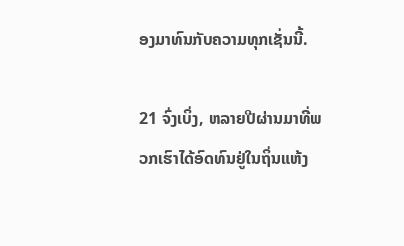ອງມາທົນກັບຄວາມທຸກເຊັ່ນນີ້.

21 ຈົ່ງເບິ່ງ, ຫລາຍປີຜ່ານມາທີ່ພວກເຮົາໄດ້ອົດທົນຢູ່ໃນຖິ່ນແຫ້ງ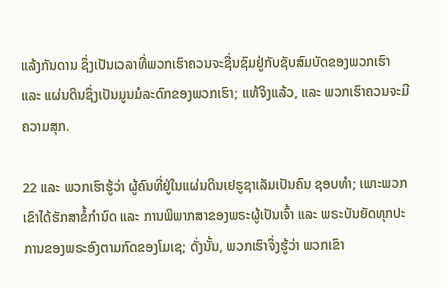ແລ້ງກັນດານ ຊຶ່ງເປັນເວລາທີ່ພວກເຮົາຄວນຈະຊື່ນຊົມຢູ່ກັບຊັບສົມບັດຂອງພວກເຮົາ ແລະ ແຜ່ນດິນຊຶ່ງເປັນມູນມໍລະດົກຂອງພວກເຮົາ; ແທ້ຈິງແລ້ວ, ແລະ ພວກເຮົາຄວນຈະມີຄວາມສຸກ.

22 ແລະ ພວກເຮົາຮູ້ວ່າ ຜູ້ຄົນທີ່ຢູ່ໃນແຜ່ນດິນເຢຣູຊາເລັມເປັນຄົນ ຊອບທຳ; ເພາະພວກເຂົາໄດ້ຮັກສາຂໍ້ກຳນົດ ແລະ ການພິພາກສາຂອງພຣະຜູ້ເປັນເຈົ້າ ແລະ ພຣະບັນຍັດທຸກປະການຂອງພຣະອົງຕາມກົດຂອງໂມເຊ; ດັ່ງນັ້ນ, ພວກເຮົາຈຶ່ງຮູ້ວ່າ ພວກເຂົາ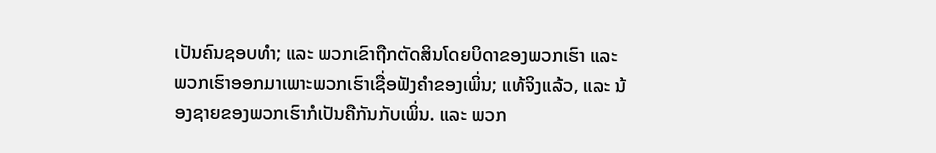ເປັນຄົນຊອບທຳ; ແລະ ພວກເຂົາຖືກຕັດສິນໂດຍບິດາຂອງພວກເຮົາ ແລະ ພວກເຮົາອອກມາເພາະພວກເຮົາເຊື່ອຟັງຄຳຂອງເພິ່ນ; ແທ້ຈິງແລ້ວ, ແລະ ນ້ອງຊາຍຂອງພວກເຮົາກໍເປັນຄືກັນກັບເພິ່ນ. ແລະ ພວກ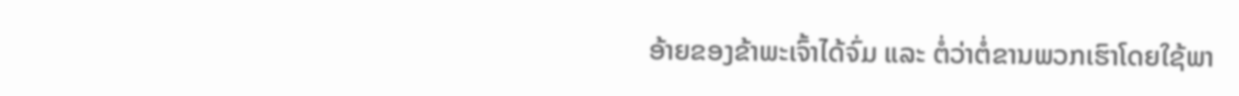ອ້າຍຂອງຂ້າພະເຈົ້າໄດ້ຈົ່ມ ແລະ ຕໍ່ວ່າຕໍ່ຂານພວກເຮົາໂດຍໃຊ້ພາ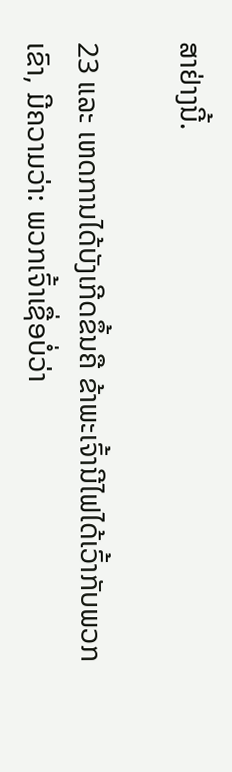ສາຢ່າງນີ້.

23 ແລະ ເຫດການໄດ້ບັງເກີດຂຶ້ນຄື ຂ້າພະເຈົ້ານີໄຟໄດ້ເວົ້າກັບພວກເຂົາ, ມີຄວາມວ່າ: ພວກເຈົ້າເຊື່ອບໍ່ວ່າ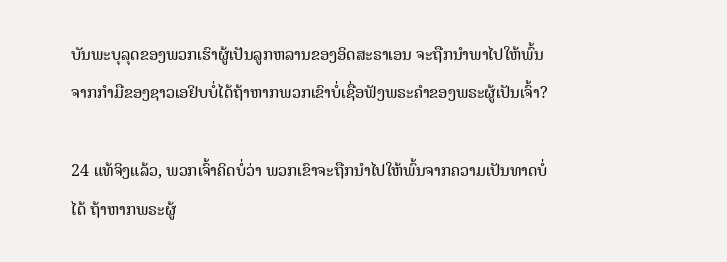ບັນພະບຸລຸດຂອງພວກເຮົາຜູ້ເປັນລູກຫລານຂອງອິດສະຣາເອນ ຈະຖືກນຳພາໄປໃຫ້ພົ້ນຈາກກຳມືຂອງຊາວເອຢິບບໍ່ໄດ້ຖ້າຫາກພວກເຂົາບໍ່ເຊື່ອຟັງພຣະຄຳຂອງພຣະຜູ້ເປັນເຈົ້າ?

24 ແທ້ຈິງແລ້ວ, ພວກເຈົ້າຄິດບໍ່ວ່າ ພວກເຂົາຈະຖືກນຳໄປໃຫ້ພົ້ນຈາກຄວາມເປັນທາດບໍ່ໄດ້ ຖ້າຫາກພຣະຜູ້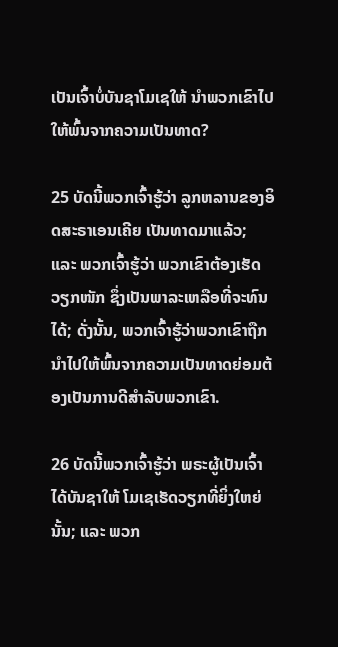ເປັນເຈົ້າບໍ່ບັນຊາໂມເຊໃຫ້ ນຳພວກເຂົາໄປໃຫ້ພົ້ນຈາກຄວາມເປັນທາດ?

25 ບັດນີ້ພວກເຈົ້າຮູ້ວ່າ ລູກຫລານຂອງອິດສະຣາເອນເຄີຍ ເປັນທາດມາແລ້ວ; ແລະ ພວກເຈົ້າຮູ້ວ່າ ພວກເຂົາຕ້ອງເຮັດ ວຽກໜັກ ຊຶ່ງເປັນພາລະເຫລືອທີ່ຈະທົນໄດ້; ດັ່ງນັ້ນ, ພວກເຈົ້າຮູ້ວ່າພວກເຂົາຖືກນຳໄປໃຫ້ພົ້ນຈາກຄວາມເປັນທາດຍ່ອມຕ້ອງເປັນການດີສຳລັບພວກເຂົາ.

26 ບັດນີ້ພວກເຈົ້າຮູ້ວ່າ ພຣະຜູ້ເປັນເຈົ້າໄດ້ບັນຊາໃຫ້ ໂມເຊເຮັດວຽກທີ່ຍິ່ງໃຫຍ່ນັ້ນ; ແລະ ພວກ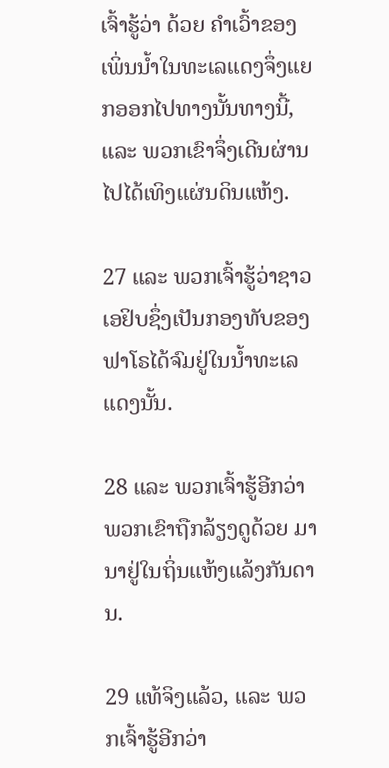ເຈົ້າຮູ້ວ່າ ດ້ວຍ ຄຳເວົ້າຂອງເພິ່ນນ້ຳໃນທະເລແດງຈຶ່ງແຍກອອກໄປທາງນັ້ນທາງນີ້, ແລະ ພວກເຂົາຈຶ່ງເດີນຜ່ານໄປໄດ້ເທິງແຜ່ນດິນແຫ້ງ.

27 ແລະ ພວກເຈົ້າຮູ້ວ່າຊາວເອຢິບຊຶ່ງເປັນກອງທັບຂອງຟາໂຣໄດ້ຈົມຢູ່ໃນນ້ຳທະເລແດງນັ້ນ.

28 ແລະ ພວກເຈົ້າຮູ້ອີກວ່າພວກເຂົາຖືກລ້ຽງດູດ້ວຍ ມານາຢູ່ໃນຖິ່ນແຫ້ງແລ້ງກັນດານ.

29 ແທ້ຈິງແລ້ວ, ແລະ ພວກເຈົ້າຮູ້ອີກວ່າ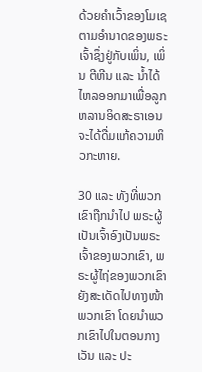ດ້ວຍຄຳເວົ້າຂອງໂມເຊຕາມອຳນາດຂອງພຣະເຈົ້າຊຶ່ງຢູ່ກັບເພິ່ນ, ເພິ່ນ ຕີຫີນ ແລະ ນ້ຳໄດ້ໄຫລອອກມາເພື່ອລູກຫລານອິດສະຣາເອນຈະໄດ້ດື່ມແກ້ຄວາມຫິວກະຫາຍ.

30 ແລະ ທັງທີ່ພວກເຂົາຖືກນຳໄປ ພຣະຜູ້ເປັນເຈົ້າອົງເປັນພຣະເຈົ້າຂອງພວກເຂົາ, ພຣະຜູ້ໄຖ່ຂອງພວກເຂົາຍັງສະເດັດໄປທາງໜ້າພວກເຂົາ ໂດຍນຳພວກເຂົາໄປໃນຕອນກາງເວັນ ແລະ ປະ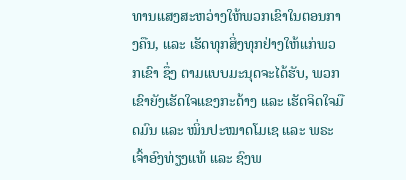ທານແສງສະຫວ່າງໃຫ້ພວກເຂົາໃນຕອນກາງຄືນ, ແລະ ເຮັດທຸກສິ່ງທຸກຢ່າງໃຫ້ແກ່ພວກເຂົາ ຊຶ່ງ ຕາມແບບມະນຸດຈະໄດ້ຮັບ, ພວກເຂົາຍັງເຮັດໃຈແຂງກະດ້າງ ແລະ ເຮັດຈິດໃຈມືດມົນ ແລະ ໝິ່ນປະໝາດໂມເຊ ແລະ ພຣະເຈົ້າອົງທ່ຽງແທ້ ແລະ ຊົງພ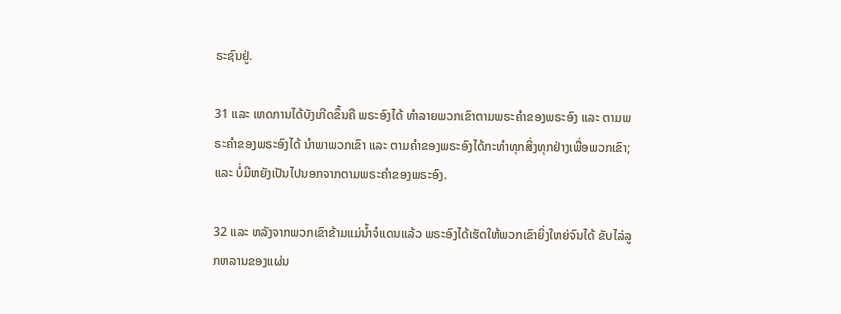ຣະຊົນຢູ່.

31 ແລະ ເຫດການໄດ້ບັງເກີດຂຶ້ນຄື ພຣະອົງໄດ້ ທຳລາຍພວກເຂົາຕາມພຣະຄຳຂອງພຣະອົງ ແລະ ຕາມພຣະຄຳຂອງພຣະອົງໄດ້ ນຳພາພວກເຂົາ ແລະ ຕາມຄຳຂອງພຣະອົງໄດ້ກະທຳທຸກສິ່ງທຸກຢ່າງເພື່ອພວກເຂົາ; ແລະ ບໍ່ມີຫຍັງເປັນໄປນອກຈາກຕາມພຣະຄຳຂອງພຣະອົງ.

32 ແລະ ຫລັງຈາກພວກເຂົາຂ້າມແມ່ນ້ຳຈໍແດນແລ້ວ ພຣະອົງໄດ້ເຮັດໃຫ້ພວກເຂົາຍິ່ງໃຫຍ່ຈົນໄດ້ ຂັບໄລ່ລູກຫລານຂອງແຜ່ນ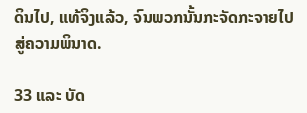ດິນໄປ, ແທ້ຈິງແລ້ວ, ຈົນພວກນັ້ນກະຈັດກະຈາຍໄປສູ່ຄວາມພິນາດ.

33 ແລະ ບັດ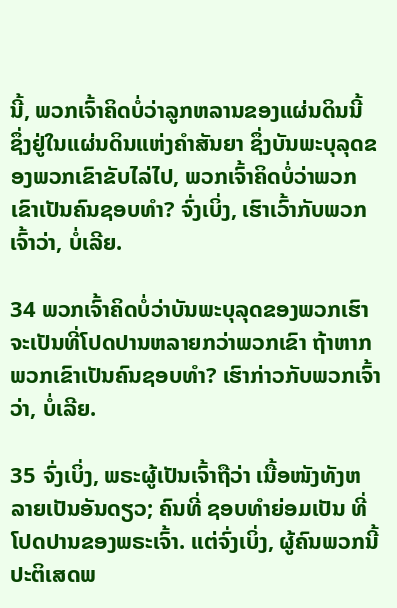ນີ້, ພວກເຈົ້າຄິດບໍ່ວ່າລູກຫລານຂອງແຜ່ນດິນນີ້ ຊຶ່ງຢູ່ໃນແຜ່ນດິນແຫ່ງຄຳສັນຍາ ຊຶ່ງບັນພະບຸລຸດຂອງພວກເຂົາຂັບໄລ່ໄປ, ພວກເຈົ້າຄິດບໍ່ວ່າພວກເຂົາເປັນຄົນຊອບທຳ? ຈົ່ງເບິ່ງ, ເຮົາເວົ້າກັບພວກເຈົ້າວ່າ, ບໍ່ເລີຍ.

34 ພວກເຈົ້າຄິດບໍ່ວ່າບັນພະບຸລຸດຂອງພວກເຮົາຈະເປັນທີ່ໂປດປານຫລາຍກວ່າພວກເຂົາ ຖ້າຫາກພວກເຂົາເປັນຄົນຊອບທຳ? ເຮົາກ່າວກັບພວກເຈົ້າວ່າ, ບໍ່ເລີຍ.

35 ຈົ່ງເບິ່ງ, ພຣະຜູ້ເປັນເຈົ້າຖືວ່າ ເນື້ອໜັງທັງຫລາຍເປັນອັນດຽວ; ຄົນທີ່ ຊອບທຳຍ່ອມເປັນ ທີ່ໂປດປານຂອງພຣະເຈົ້າ. ແຕ່ຈົ່ງເບິ່ງ, ຜູ້ຄົນພວກນີ້ປະຕິເສດພ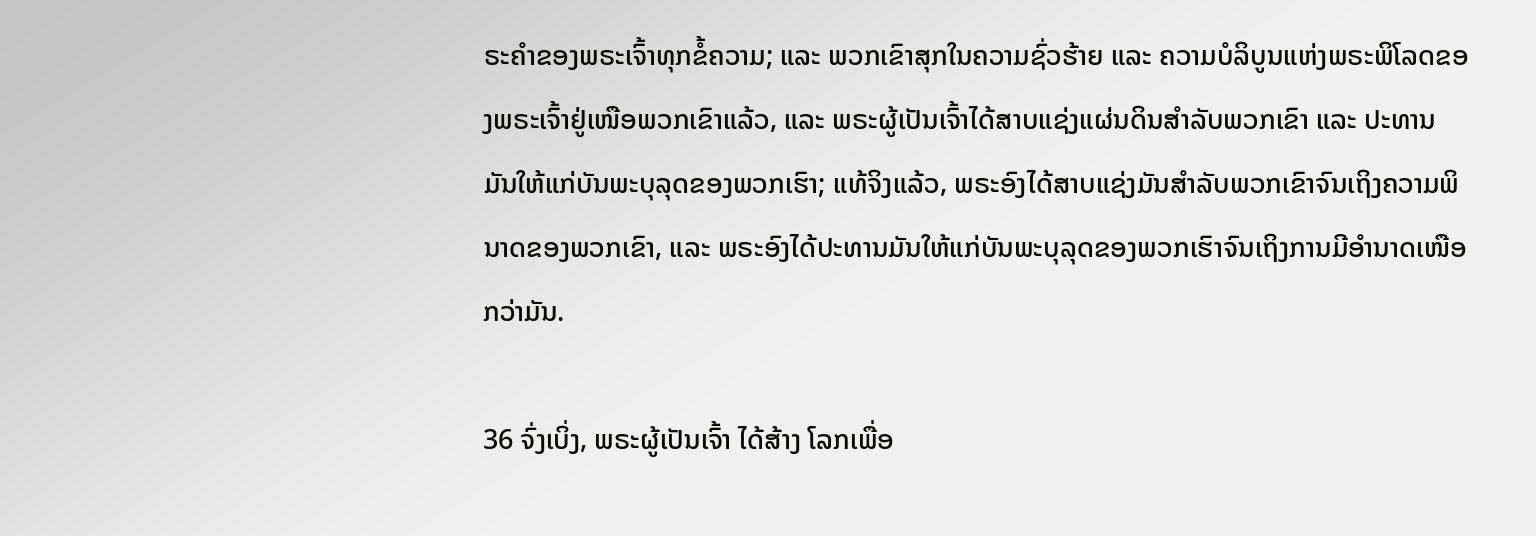ຣະຄຳຂອງພຣະເຈົ້າທຸກຂໍ້ຄວາມ; ແລະ ພວກເຂົາສຸກໃນຄວາມຊົ່ວຮ້າຍ ແລະ ຄວາມບໍລິບູນແຫ່ງພຣະພິໂລດຂອງພຣະເຈົ້າຢູ່ເໜືອພວກເຂົາແລ້ວ, ແລະ ພຣະຜູ້ເປັນເຈົ້າໄດ້ສາບແຊ່ງແຜ່ນດິນສຳລັບພວກເຂົາ ແລະ ປະທານມັນໃຫ້ແກ່ບັນພະບຸລຸດຂອງພວກເຮົາ; ແທ້ຈິງແລ້ວ, ພຣະອົງໄດ້ສາບແຊ່ງມັນສຳລັບພວກເຂົາຈົນເຖິງຄວາມພິນາດຂອງພວກເຂົາ, ແລະ ພຣະອົງໄດ້ປະທານມັນໃຫ້ແກ່ບັນພະບຸລຸດຂອງພວກເຮົາຈົນເຖິງການມີອຳນາດເໜືອກວ່າມັນ.

36 ຈົ່ງເບິ່ງ, ພຣະຜູ້ເປັນເຈົ້າ ໄດ້ສ້າງ ໂລກເພື່ອ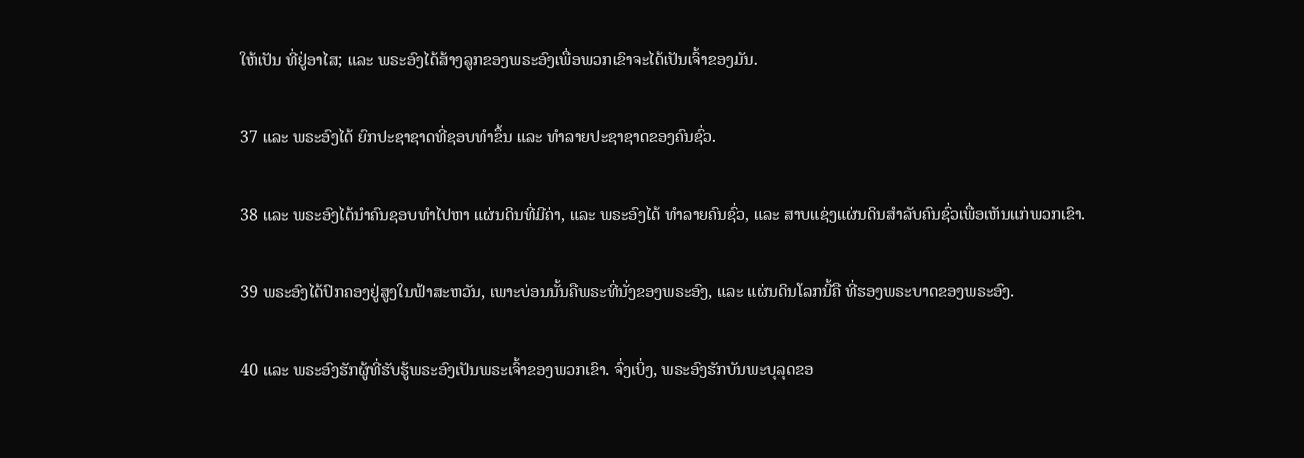ໃຫ້ເປັນ ທີ່ຢູ່ອາໄສ; ແລະ ພຣະອົງໄດ້ສ້າງລູກຂອງພຣະອົງເພື່ອພວກເຂົາຈະໄດ້ເປັນເຈົ້າຂອງມັນ.

37 ແລະ ພຣະອົງໄດ້ ຍົກປະຊາຊາດທີ່ຊອບທຳຂຶ້ນ ແລະ ທຳລາຍປະຊາຊາດຂອງຄົນຊົ່ວ.

38 ແລະ ພຣະອົງໄດ້ນຳຄົນຊອບທຳໄປຫາ ແຜ່ນດິນທີ່ມີຄ່າ, ແລະ ພຣະອົງໄດ້ ທຳລາຍຄົນຊົ່ວ, ແລະ ສາບແຊ່ງແຜ່ນດິນສຳລັບຄົນຊົ່ວເພື່ອເຫັນແກ່ພວກເຂົາ.

39 ພຣະອົງໄດ້ປົກຄອງຢູ່ສູງໃນຟ້າສະຫວັນ, ເພາະບ່ອນນັ້ນຄືພຣະທີ່ນັ່ງຂອງພຣະອົງ, ແລະ ແຜ່ນດິນໂລກນີ້ຄື ທີ່ຮອງພຣະບາດຂອງພຣະອົງ.

40 ແລະ ພຣະອົງຮັກຜູ້ທີ່ຮັບຮູ້ພຣະອົງເປັນພຣະເຈົ້າຂອງພວກເຂົາ. ຈົ່ງເບິ່ງ, ພຣະອົງຮັກບັນພະບຸລຸດຂອ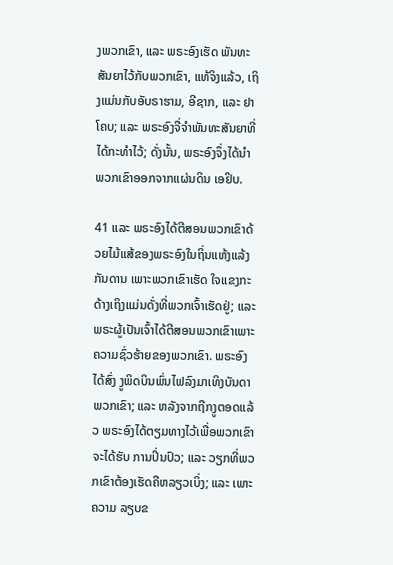ງພວກເຂົາ, ແລະ ພຣະອົງເຮັດ ພັນທະສັນຍາໄວ້ກັບພວກເຂົາ, ແທ້ຈິງແລ້ວ, ເຖິງແມ່ນກັບອັບຣາຮາມ, ອີຊາກ, ແລະ ຢາໂຄບ; ແລະ ພຣະອົງຈື່ຈຳພັນທະສັນຍາທີ່ໄດ້ກະທຳໄວ້; ດັ່ງນັ້ນ, ພຣະອົງຈຶ່ງໄດ້ນຳພວກເຂົາອອກຈາກແຜ່ນດິນ ເອຢິບ.

41 ແລະ ພຣະອົງໄດ້ຕີສອນພວກເຂົາດ້ວຍໄມ້ແສ້ຂອງພຣະອົງໃນຖິ່ນແຫ້ງແລ້ງກັນດານ ເພາະພວກເຂົາເຮັດ ໃຈແຂງກະດ້າງເຖິງແມ່ນດັ່ງທີ່ພວກເຈົ້າເຮັດຢູ່; ແລະ ພຣະຜູ້ເປັນເຈົ້າໄດ້ຕີສອນພວກເຂົາເພາະຄວາມຊົ່ວຮ້າຍຂອງພວກເຂົາ. ພຣະອົງໄດ້ສົ່ງ ງູພິດບິນພົ່ນໄຟລົງມາເທິງບັນດາພວກເຂົາ; ແລະ ຫລັງຈາກຖືກງູຕອດແລ້ວ ພຣະອົງໄດ້ຕຽມທາງໄວ້ເພື່ອພວກເຂົາຈະໄດ້ຮັບ ການປິ່ນປົວ; ແລະ ວຽກທີ່ພວກເຂົາຕ້ອງເຮັດຄືຫລຽວເບິ່ງ; ແລະ ເພາະຄວາມ ລຽບຂ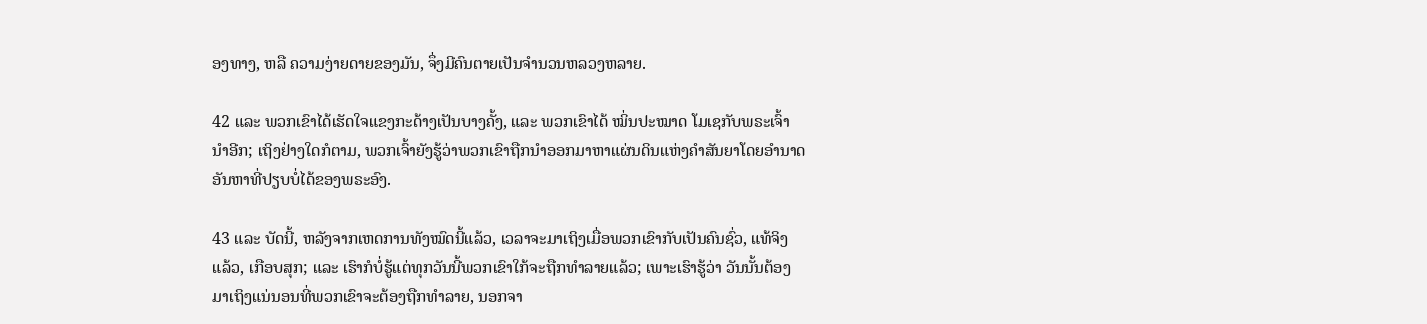ອງທາງ, ຫລື ຄວາມງ່າຍດາຍຂອງມັນ, ຈຶ່ງມີຄົນຕາຍເປັນຈຳນວນຫລວງຫລາຍ.

42 ແລະ ພວກເຂົາໄດ້ເຮັດໃຈແຂງກະດ້າງເປັນບາງຄັ້ງ, ແລະ ພວກເຂົາໄດ້ ໝິ່ນປະໝາດ ໂມເຊກັບພຣະເຈົ້ານຳອີກ; ເຖິງຢ່າງໃດກໍຕາມ, ພວກເຈົ້າຍັງຮູ້ວ່າພວກເຂົາຖືກນຳອອກມາຫາແຜ່ນດິນແຫ່ງຄຳສັນຍາໂດຍອຳນາດອັນຫາທີ່ປຽບບໍ່ໄດ້ຂອງພຣະອົງ.

43 ແລະ ບັດນີ້, ຫລັງຈາກເຫດການທັງໝົດນີ້ແລ້ວ, ເວລາຈະມາເຖິງເມື່ອພວກເຂົາກັບເປັນຄົນຊົ່ວ, ແທ້ຈິງແລ້ວ, ເກືອບສຸກ; ແລະ ເຮົາກໍບໍ່ຮູ້ແຕ່ທຸກວັນນີ້ພວກເຂົາໃກ້ຈະຖືກທຳລາຍແລ້ວ; ເພາະເຮົາຮູ້ວ່າ ວັນນັ້ນຕ້ອງມາເຖິງແນ່ນອນທີ່ພວກເຂົາຈະຕ້ອງຖືກທຳລາຍ, ນອກຈາ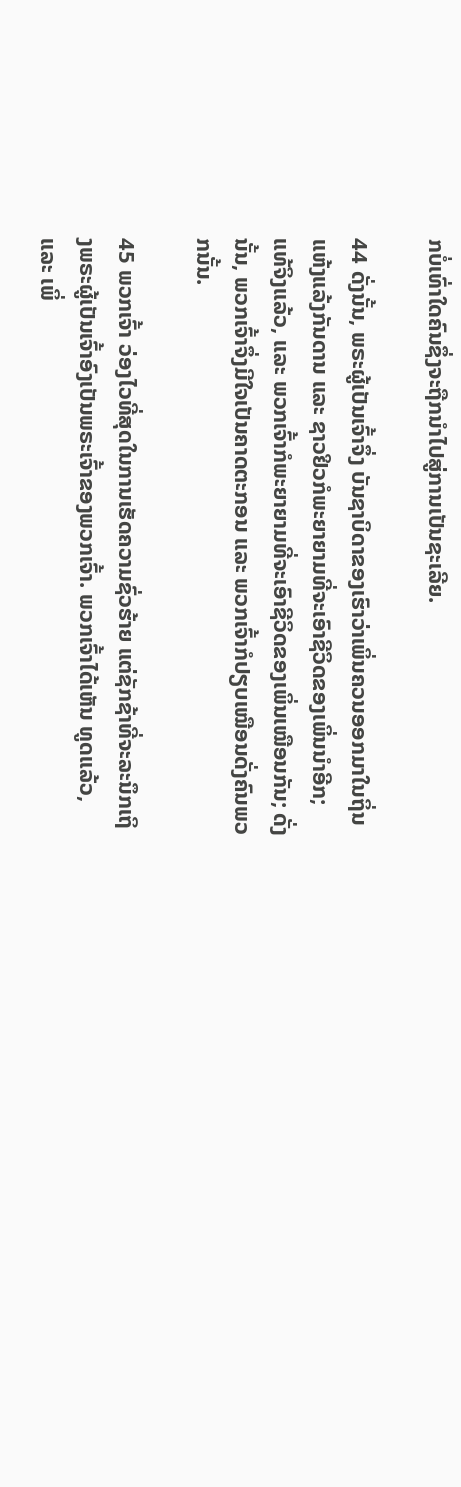ກບໍ່ເທົ່າໃດຄົນຊຶ່ງຈະຖືກນຳໄປສູ່ການເປັນຊະເລີຍ.

44 ດັ່ງນັ້ນ, ພຣະຜູ້ເປັນເຈົ້າຈຶ່ງ ບັນຊາບິດາຂອງເຮົາວ່າເພິ່ນຄວນອອກມາໃນຖິ່ນແຫ້ງແລ້ງກັນດານ ແລະ ຊາວຢິວກໍພະຍາຍາມທີ່ຈະເອົາຊີວິດຂອງເພິ່ນນຳອີກ; ແທ້ຈິງແລ້ວ, ແລະ ພວກເຈົ້າກໍພະຍາຍາມທີ່ຈະເອົາຊີວິດຂອງເພິ່ນເໝືອນກັນ; ດັ່ງນັ້ນ, ພວກເຈົ້າຈຶ່ງມີໃຈເປັນຄາດຕະກອນ ແລະ ພວກເຈົ້າກໍປຽບເໝືອນດັ່ງຄົນພວກນັ້ນ.

45 ພວກເຈົ້າ ວ່ອງໄວທີ່ສຸດໃນການເຮັດຄວາມຊົ່ວຮ້າຍ ແຕ່ຊັກຊ້າທີ່ຈະລະນຶກເຖິງພຣະຜູ້ເປັນເຈົ້າອົງເປັນພຣະເຈົ້າຂອງພວກເຈົ້າ. ພວກເຈົ້າໄດ້ເຫັນ ທູດແລ້ວ, ແລະ ເພິ່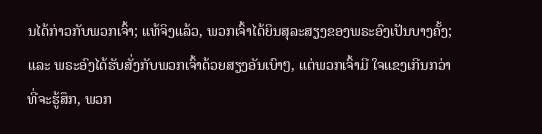ນໄດ້ກ່າວກັບພວກເຈົ້າ; ແທ້ຈິງແລ້ວ, ພວກເຈົ້າໄດ້ຍິນສຸລະສຽງຂອງພຣະອົງເປັນບາງຄັ້ງ; ແລະ ພຣະອົງໄດ້ຮັບສັ່ງກັບພວກເຈົ້າດ້ວຍສຽງອັນເບົາໆ, ແຕ່ພວກເຈົ້າມີ ໃຈແຂງເກີນກວ່າທີ່ຈະຮູ້ສຶກ, ພວກ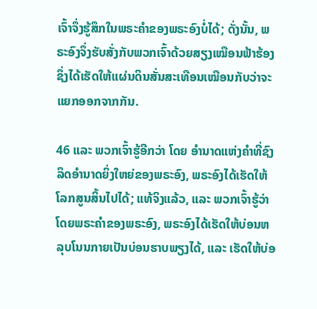ເຈົ້າຈຶ່ງຮູ້ສຶກໃນພຣະຄຳຂອງພຣະອົງບໍ່ໄດ້; ດັ່ງນັ້ນ, ພຣະອົງຈຶ່ງຮັບສັ່ງກັບພວກເຈົ້າດ້ວຍສຽງເໝືອນຟ້າຮ້ອງ ຊຶ່ງໄດ້ເຮັດໃຫ້ແຜ່ນດິນສັ່ນສະເທືອນເໝືອນກັບວ່າຈະແຍກອອກຈາກກັນ.

46 ແລະ ພວກເຈົ້າຮູ້ອີກວ່າ ໂດຍ ອຳນາດແຫ່ງຄຳທີ່ຊົງລິດອຳນາດຍິ່ງໃຫຍ່ຂອງພຣະອົງ, ພຣະອົງໄດ້ເຮັດໃຫ້ໂລກສູນສິ້ນໄປໄດ້; ແທ້ຈິງແລ້ວ, ແລະ ພວກເຈົ້າຮູ້ວ່າ ໂດຍພຣະຄຳຂອງພຣະອົງ, ພຣະອົງໄດ້ເຮັດໃຫ້ບ່ອນຫລຸບໂນນກາຍເປັນບ່ອນຮາບພຽງໄດ້, ແລະ ເຮັດໃຫ້ບ່ອ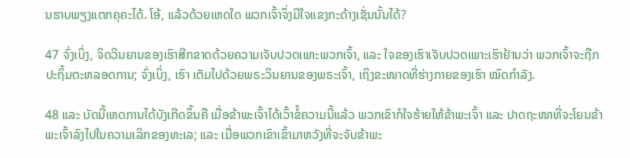ນຮາບພຽງແຕກຄຸຄະໄດ້. ໂອ້, ແລ້ວດ້ວຍເຫດໃດ ພວກເຈົ້າຈຶ່ງມີໃຈແຂງກະດ້າງເຊັ່ນນັ້ນໄດ້?

47 ຈົ່ງເບິ່ງ, ຈິດວິນຍານຂອງເຮົາສີກຂາດດ້ວຍຄວາມເຈັບປວດເພາະພວກເຈົ້າ, ແລະ ໃຈຂອງເຮົາເຈັບປວດເພາະເຮົາຢ້ານວ່າ ພວກເຈົ້າຈະຖືກປະຖິ້ມຕະຫລອດການ; ຈົ່ງເບິ່ງ, ເຮົາ ເຕັມໄປດ້ວຍພຣະວິນຍານຂອງພຣະເຈົ້າ, ເຖິງຂະໜາດທີ່ຮ່າງກາຍຂອງເຮົາ ໝົດກຳລັງ.

48 ແລະ ບັດນີ້ເຫດການໄດ້ບັງເກີດຂຶ້ນຄື ເມື່ອຂ້າພະເຈົ້າໄດ້ເວົ້າຂໍ້ຄວາມນີ້ແລ້ວ ພວກເຂົາກໍໃຈຮ້າຍໃຫ້ຂ້າພະເຈົ້າ ແລະ ປາດຖະໜາທີ່ຈະໂຍນຂ້າພະເຈົ້າລົງໄປໃນຄວາມເລິກຂອງທະເລ; ແລະ ເມື່ອພວກເຂົາເຂົ້າມາຫວັງທີ່ຈະຈັບຂ້າພະ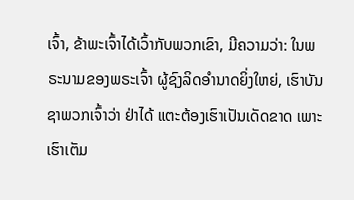ເຈົ້າ, ຂ້າພະເຈົ້າໄດ້ເວົ້າກັບພວກເຂົາ, ມີຄວາມວ່າ: ໃນພຣະນາມຂອງພຣະເຈົ້າ ຜູ້ຊົງລິດອຳນາດຍິ່ງໃຫຍ່, ເຮົາບັນຊາພວກເຈົ້າວ່າ ຢ່າໄດ້ ແຕະຕ້ອງເຮົາເປັນເດັດຂາດ ເພາະເຮົາເຕັມ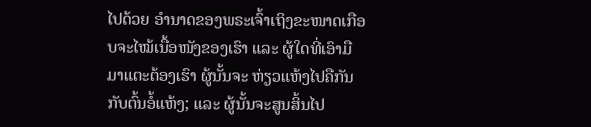ໄປດ້ວຍ ອຳນາດຂອງພຣະເຈົ້າເຖິງຂະໜາດເກືອບຈະໄໝ້ເນື້ອໜັງຂອງເຮົາ ແລະ ຜູ້ໃດທີ່ເອົາມືມາແຕະຕ້ອງເຮົາ ຜູ້ນັ້ນຈະ ຫ່ຽວແຫ້ງໄປຄືກັນກັບຕົ້ນອໍ້ແຫ້ງ; ແລະ ຜູ້ນັ້ນຈະສູນສິ້ນໄປ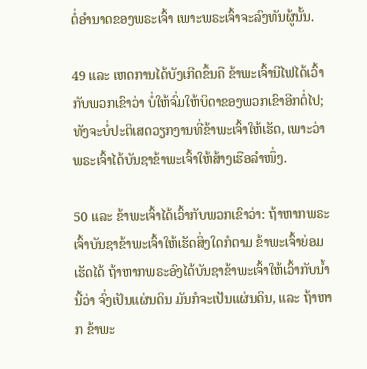ຕໍ່ອຳນາດຂອງພຣະເຈົ້າ ເພາະພຣະເຈົ້າຈະລົງທັນຜູ້ນັ້ນ.

49 ແລະ ເຫດການໄດ້ບັງເກີດຂຶ້ນຄື ຂ້າພະເຈົ້ານີໄຟໄດ້ເວົ້າກັບພວກເຂົາວ່າ ບໍ່ໃຫ້ຈົ່ມໃຫ້ບິດາຂອງພວກເຂົາອີກຕໍ່ໄປ; ທັງຈະບໍ່ປະຕິເສດວຽກງານທີ່ຂ້າພະເຈົ້າໃຫ້ເຮັດ, ເພາະວ່າພຣະເຈົ້າໄດ້ບັນຊາຂ້າພະເຈົ້າໃຫ້ສ້າງເຮືອລຳໜຶ່ງ.

50 ແລະ ຂ້າພະເຈົ້າໄດ້ເວົ້າກັບພວກເຂົາວ່າ: ຖ້າຫາກພຣະເຈົ້າບັນຊາຂ້າພະເຈົ້າໃຫ້ເຮັດສິ່ງໃດກໍຕາມ ຂ້າພະເຈົ້າຍ່ອມເຮັດໄດ້ ຖ້າຫາກພຣະອົງໄດ້ບັນຊາຂ້າພະເຈົ້າໃຫ້ເວົ້າກັບນ້ຳນີ້ວ່າ ຈົ່ງເປັນແຜ່ນດິນ ມັນກໍຈະເປັນແຜ່ນດິນ, ແລະ ຖ້າຫາກ ຂ້າພະ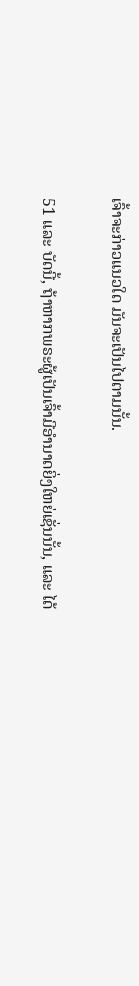ເຈົ້າຈະກ່າວແນວໃດ ມັນຈະເປັນໄປຕາມນັ້ນ.

51 ແລະ ບັດນີ້, ຖ້າຫາກພຣະຜູ້ເປັນເຈົ້າມີອຳນາດຍິ່ງໃຫຍ່ເຊັ່ນນັ້ນ, ແລະ ໄດ້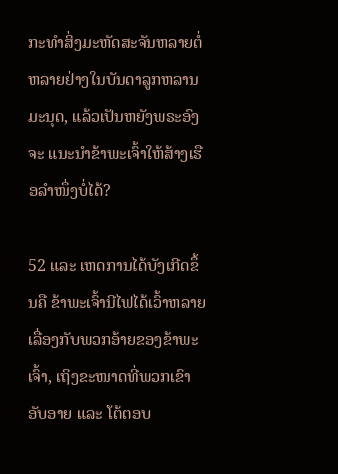ກະທຳສິ່ງມະຫັດສະຈັນຫລາຍຕໍ່ຫລາຍຢ່າງໃນບັນດາລູກຫລານມະນຸດ, ແລ້ວເປັນຫຍັງພຣະອົງຈະ ແນະນຳຂ້າພະເຈົ້າໃຫ້ສ້າງເຮືອລຳໜຶ່ງບໍ່ໄດ້?

52 ແລະ ເຫດການໄດ້ບັງເກີດຂຶ້ນຄື ຂ້າພະເຈົ້ານີໄຟໄດ້ເວົ້າຫລາຍເລື່ອງກັບພວກອ້າຍຂອງຂ້າພະເຈົ້າ, ເຖິງຂະໜາດທີ່ພວກເຂົາອັບອາຍ ແລະ ໂຕ້ຕອບ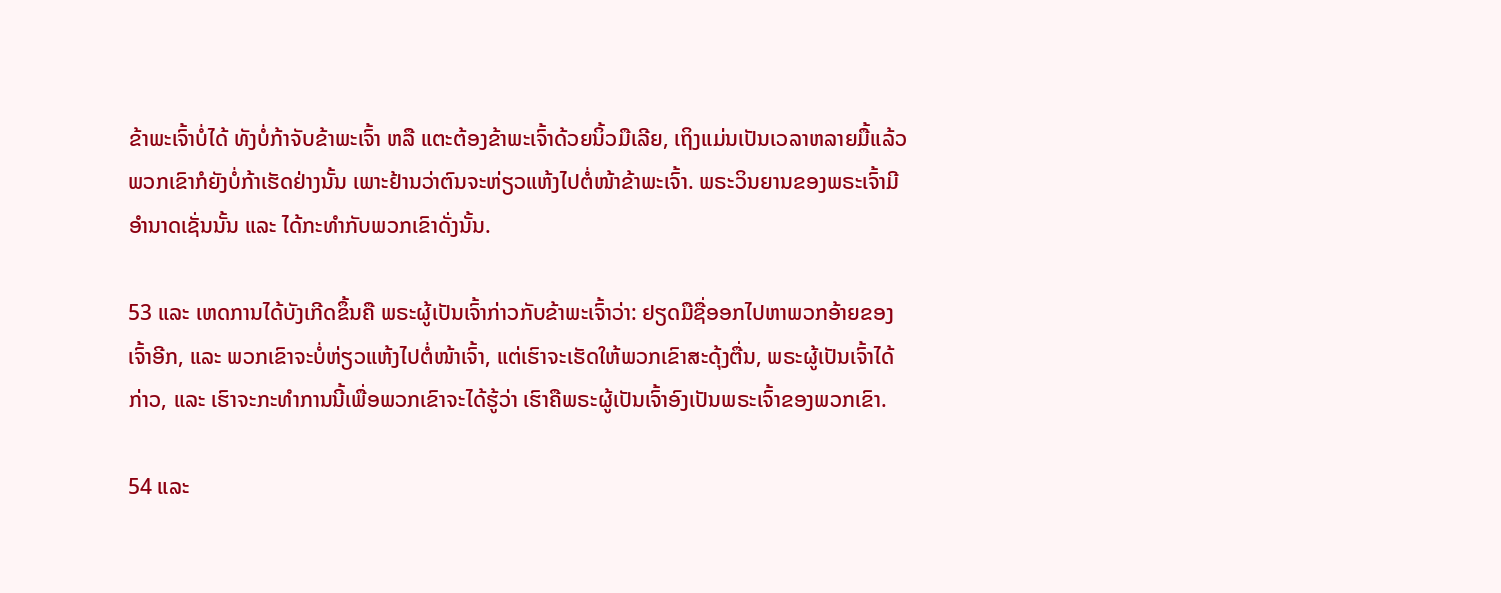ຂ້າພະເຈົ້າບໍ່ໄດ້ ທັງບໍ່ກ້າຈັບຂ້າພະເຈົ້າ ຫລື ແຕະຕ້ອງຂ້າພະເຈົ້າດ້ວຍນິ້ວມືເລີຍ, ເຖິງແມ່ນເປັນເວລາຫລາຍມື້ແລ້ວພວກເຂົາກໍຍັງບໍ່ກ້າເຮັດຢ່າງນັ້ນ ເພາະຢ້ານວ່າຕົນຈະຫ່ຽວແຫ້ງໄປຕໍ່ໜ້າຂ້າພະເຈົ້າ. ພຣະວິນຍານຂອງພຣະເຈົ້າມີອຳນາດເຊັ່ນນັ້ນ ແລະ ໄດ້ກະທຳກັບພວກເຂົາດັ່ງນັ້ນ.

53 ແລະ ເຫດການໄດ້ບັງເກີດຂຶ້ນຄື ພຣະຜູ້ເປັນເຈົ້າກ່າວກັບຂ້າພະເຈົ້າວ່າ: ຢຽດມືຊື່ອອກໄປຫາພວກອ້າຍຂອງເຈົ້າອີກ, ແລະ ພວກເຂົາຈະບໍ່ຫ່ຽວແຫ້ງໄປຕໍ່ໜ້າເຈົ້າ, ແຕ່ເຮົາຈະເຮັດໃຫ້ພວກເຂົາສະດຸ້ງຕື່ນ, ພຣະຜູ້ເປັນເຈົ້າໄດ້ກ່າວ, ແລະ ເຮົາຈະກະທຳການນີ້ເພື່ອພວກເຂົາຈະໄດ້ຮູ້ວ່າ ເຮົາຄືພຣະຜູ້ເປັນເຈົ້າອົງເປັນພຣະເຈົ້າຂອງພວກເຂົາ.

54 ແລະ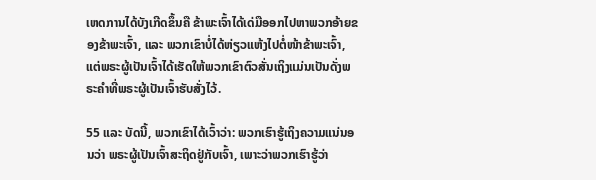ເຫດການໄດ້ບັງເກີດຂຶ້ນຄື ຂ້າພະເຈົ້າໄດ້ເດ່ມືອອກໄປຫາພວກອ້າຍຂອງຂ້າພະເຈົ້າ, ແລະ ພວກເຂົາບໍ່ໄດ້ຫ່ຽວແຫ້ງໄປຕໍ່ໜ້າຂ້າພະເຈົ້າ, ແຕ່ພຣະຜູ້ເປັນເຈົ້າໄດ້ເຮັດໃຫ້ພວກເຂົາຕົວສັ່ນເຖິງແມ່ນເປັນດັ່ງພຣະຄຳທີ່ພຣະຜູ້ເປັນເຈົ້າຮັບສັ່ງໄວ້.

55 ແລະ ບັດນີ້, ພວກເຂົາໄດ້ເວົ້າວ່າ: ພວກເຮົາຮູ້ເຖິງຄວາມແນ່ນອນວ່າ ພຣະຜູ້ເປັນເຈົ້າສະຖິດຢູ່ກັບເຈົ້າ, ເພາະວ່າພວກເຮົາຮູ້ວ່າ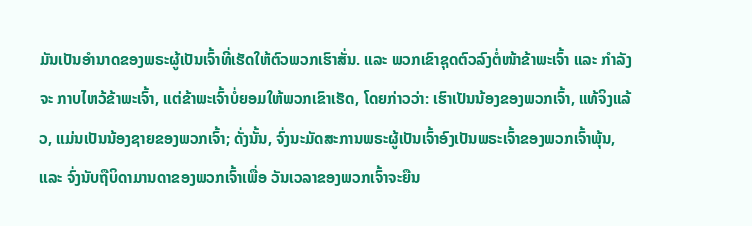ມັນເປັນອຳນາດຂອງພຣະຜູ້ເປັນເຈົ້າທີ່ເຮັດໃຫ້ຕົວພວກເຮົາສັ່ນ. ແລະ ພວກເຂົາຊຸດຕົວລົງຕໍ່ໜ້າຂ້າພະເຈົ້າ ແລະ ກຳລັງຈະ ກາບໄຫວ້ຂ້າພະເຈົ້າ, ແຕ່ຂ້າພະເຈົ້າບໍ່ຍອມໃຫ້ພວກເຂົາເຮັດ, ໂດຍກ່າວວ່າ: ເຮົາເປັນນ້ອງຂອງພວກເຈົ້າ, ແທ້ຈິງແລ້ວ, ແມ່ນເປັນນ້ອງຊາຍຂອງພວກເຈົ້າ; ດັ່ງນັ້ນ, ຈົ່ງນະມັດສະການພຣະຜູ້ເປັນເຈົ້າອົງເປັນພຣະເຈົ້າຂອງພວກເຈົ້າພຸ້ນ, ແລະ ຈົ່ງນັບຖືບິດາມານດາຂອງພວກເຈົ້າເພື່ອ ວັນເວລາຂອງພວກເຈົ້າຈະຍືນ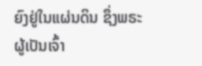ຍົງຢູ່ໃນແຜ່ນດິນ ຊຶ່ງພຣະຜູ້ເປັນເຈົ້າ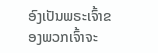ອົງເປັນພຣະເຈົ້າຂອງພວກເຈົ້າຈະ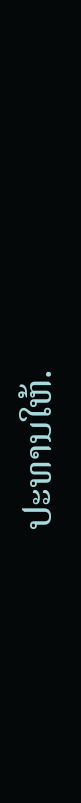ປະທານໃຫ້.